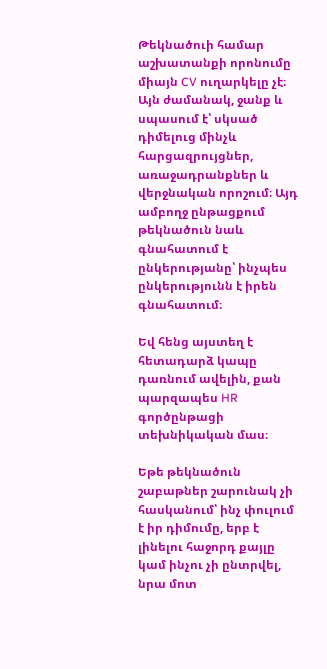Թեկնածուի համար աշխատանքի որոնումը միայն CV ուղարկելը չէ։ Այն ժամանակ, ջանք և սպասում է՝ սկսած դիմելուց մինչև հարցազրույցներ, առաջադրանքներ և վերջնական որոշում։ Այդ ամբողջ ընթացքում թեկնածուն նաև գնահատում է ընկերությանը՝ ինչպես ընկերությունն է իրեն գնահատում։

Եվ հենց այստեղ է հետադարձ կապը դառնում ավելին, քան պարզապես HR գործընթացի տեխնիկական մաս։

Եթե թեկնածուն շաբաթներ շարունակ չի հասկանում՝ ինչ փուլում է իր դիմումը, երբ է լինելու հաջորդ քայլը կամ ինչու չի ընտրվել, նրա մոտ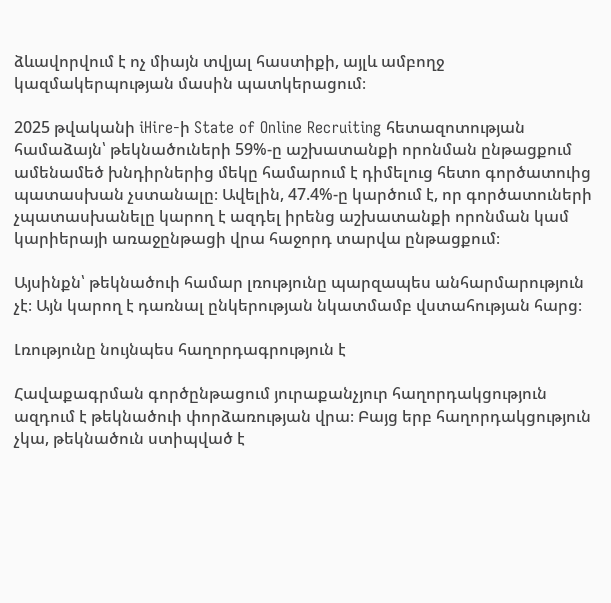ձևավորվում է ոչ միայն տվյալ հաստիքի, այլև ամբողջ կազմակերպության մասին պատկերացում։

2025 թվականի iHire-ի State of Online Recruiting հետազոտության համաձայն՝ թեկնածուների 59%-ը աշխատանքի որոնման ընթացքում ամենամեծ խնդիրներից մեկը համարում է դիմելուց հետո գործատուից պատասխան չստանալը։ Ավելին, 47.4%-ը կարծում է, որ գործատուների չպատասխանելը կարող է ազդել իրենց աշխատանքի որոնման կամ կարիերայի առաջընթացի վրա հաջորդ տարվա ընթացքում։

Այսինքն՝ թեկնածուի համար լռությունը պարզապես անհարմարություն չէ։ Այն կարող է դառնալ ընկերության նկատմամբ վստահության հարց։

Լռությունը նույնպես հաղորդագրություն է

Հավաքագրման գործընթացում յուրաքանչյուր հաղորդակցություն ազդում է թեկնածուի փորձառության վրա։ Բայց երբ հաղորդակցություն չկա, թեկնածուն ստիպված է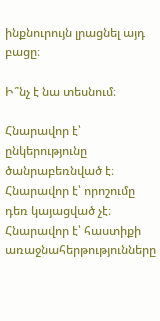ինքնուրույն լրացնել այդ բացը։

Ի՞նչ է նա տեսնում։

Հնարավոր է՝ ընկերությունը ծանրաբեռնված է։ Հնարավոր է՝ որոշումը դեռ կայացված չէ։ Հնարավոր է՝ հաստիքի առաջնահերթությունները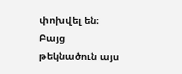փոխվել են։ Բայց թեկնածուն այս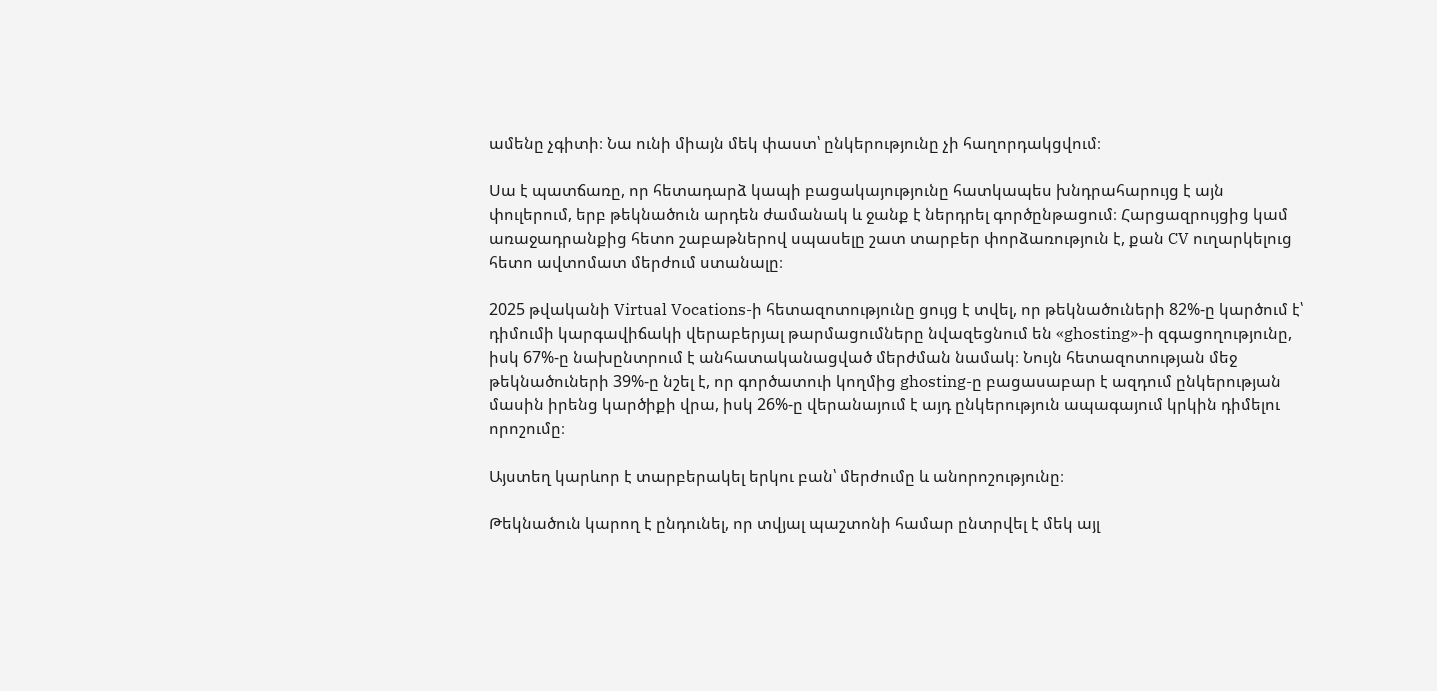ամենը չգիտի։ Նա ունի միայն մեկ փաստ՝ ընկերությունը չի հաղորդակցվում։

Սա է պատճառը, որ հետադարձ կապի բացակայությունը հատկապես խնդրահարույց է այն փուլերում, երբ թեկնածուն արդեն ժամանակ և ջանք է ներդրել գործընթացում։ Հարցազրույցից կամ առաջադրանքից հետո շաբաթներով սպասելը շատ տարբեր փորձառություն է, քան CV ուղարկելուց հետո ավտոմատ մերժում ստանալը։

2025 թվականի Virtual Vocations-ի հետազոտությունը ցույց է տվել, որ թեկնածուների 82%-ը կարծում է՝ դիմումի կարգավիճակի վերաբերյալ թարմացումները նվազեցնում են «ghosting»-ի զգացողությունը, իսկ 67%-ը նախընտրում է անհատականացված մերժման նամակ։ Նույն հետազոտության մեջ թեկնածուների 39%-ը նշել է, որ գործատուի կողմից ghosting-ը բացասաբար է ազդում ընկերության մասին իրենց կարծիքի վրա, իսկ 26%-ը վերանայում է այդ ընկերություն ապագայում կրկին դիմելու որոշումը։

Այստեղ կարևոր է տարբերակել երկու բան՝ մերժումը և անորոշությունը։

Թեկնածուն կարող է ընդունել, որ տվյալ պաշտոնի համար ընտրվել է մեկ այլ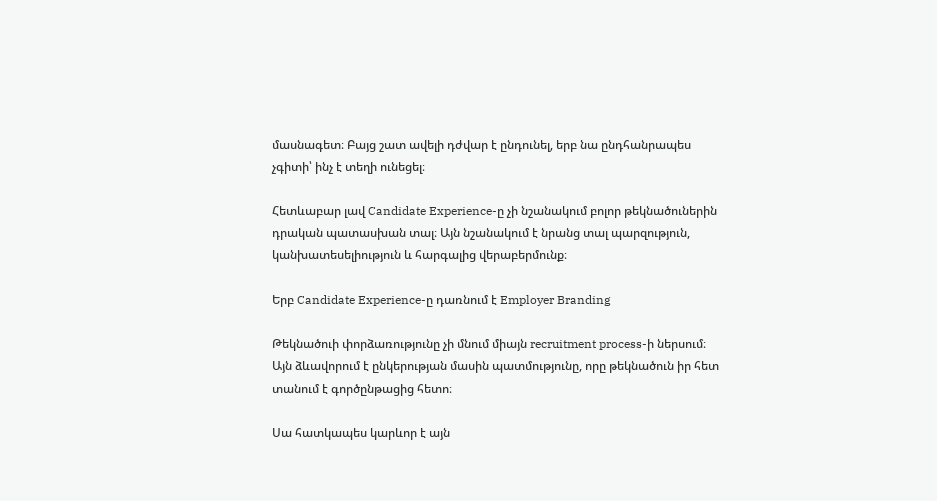մասնագետ։ Բայց շատ ավելի դժվար է ընդունել, երբ նա ընդհանրապես չգիտի՝ ինչ է տեղի ունեցել։

Հետևաբար լավ Candidate Experience-ը չի նշանակում բոլոր թեկնածուներին դրական պատասխան տալ։ Այն նշանակում է նրանց տալ պարզություն, կանխատեսելիություն և հարգալից վերաբերմունք։

Երբ Candidate Experience-ը դառնում է Employer Branding

Թեկնածուի փորձառությունը չի մնում միայն recruitment process-ի ներսում։ Այն ձևավորում է ընկերության մասին պատմությունը, որը թեկնածուն իր հետ տանում է գործընթացից հետո։

Սա հատկապես կարևոր է այն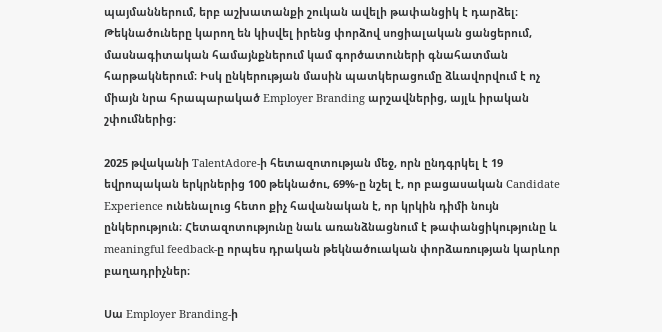պայմաններում, երբ աշխատանքի շուկան ավելի թափանցիկ է դարձել։ Թեկնածուները կարող են կիսվել իրենց փորձով սոցիալական ցանցերում, մասնագիտական համայնքներում կամ գործատուների գնահատման հարթակներում։ Իսկ ընկերության մասին պատկերացումը ձևավորվում է ոչ միայն նրա հրապարակած Employer Branding արշավներից, այլև իրական շփումներից։

2025 թվականի TalentAdore-ի հետազոտության մեջ, որն ընդգրկել է 19 եվրոպական երկրներից 100 թեկնածու, 69%-ը նշել է, որ բացասական Candidate Experience ունենալուց հետո քիչ հավանական է, որ կրկին դիմի նույն ընկերություն։ Հետազոտությունը նաև առանձնացնում է թափանցիկությունը և meaningful feedback-ը որպես դրական թեկնածուական փորձառության կարևոր բաղադրիչներ։

Սա Employer Branding-ի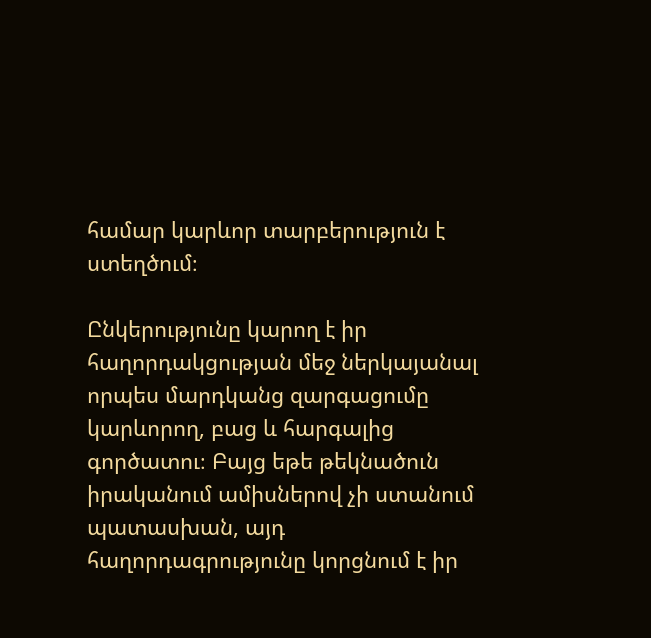համար կարևոր տարբերություն է ստեղծում։

Ընկերությունը կարող է իր հաղորդակցության մեջ ներկայանալ որպես մարդկանց զարգացումը կարևորող, բաց և հարգալից գործատու։ Բայց եթե թեկնածուն իրականում ամիսներով չի ստանում պատասխան, այդ հաղորդագրությունը կորցնում է իր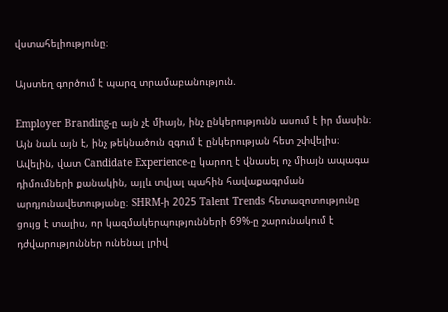վստահելիությունը։

Այստեղ գործում է պարզ տրամաբանություն.

Employer Branding-ը այն չէ միայն, ինչ ընկերությունն ասում է իր մասին։ Այն նաև այն է, ինչ թեկնածուն զգում է ընկերության հետ շփվելիս։ Ավելին, վատ Candidate Experience-ը կարող է վնասել ոչ միայն ապագա դիմումների քանակին, այլև տվյալ պահին հավաքագրման արդյունավետությանը։ SHRM-ի 2025 Talent Trends հետազոտությունը ցույց է տալիս, որ կազմակերպությունների 69%-ը շարունակում է դժվարություններ ունենալ լրիվ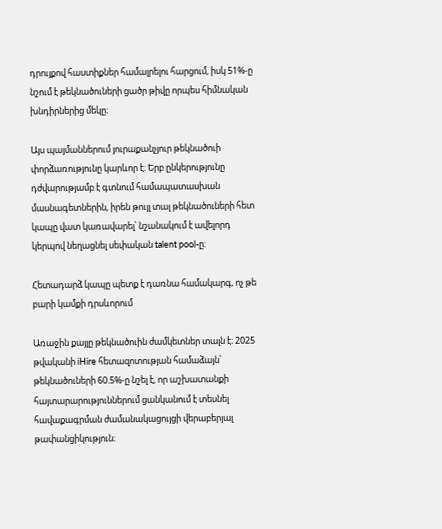դրույքով հաստիքներ համալրելու հարցում, իսկ 51%-ը նշում է թեկնածուների ցածր թիվը որպես հիմնական խնդիրներից մեկը։

Այս պայմաններում յուրաքանչյուր թեկնածուի փորձառությունը կարևոր է։ Երբ ընկերությունը դժվարությամբ է գտնում համապատասխան մասնագետներին, իրեն թույլ տալ թեկնածուների հետ կապը վատ կառավարել՝ նշանակում է ավելորդ կերպով նեղացնել սեփական talent pool-ը։

Հետադարձ կապը պետք է դառնա համակարգ, ոչ թե բարի կամքի դրսևորում

Առաջին քայլը թեկնածուին ժամկետներ տալն է։ 2025 թվականի iHire հետազոտության համաձայն՝ թեկնածուների 60.5%-ը նշել է, որ աշխատանքի հայտարարություններում ցանկանում է տեսնել հավաքագրման ժամանակացույցի վերաբերյալ թափանցիկություն։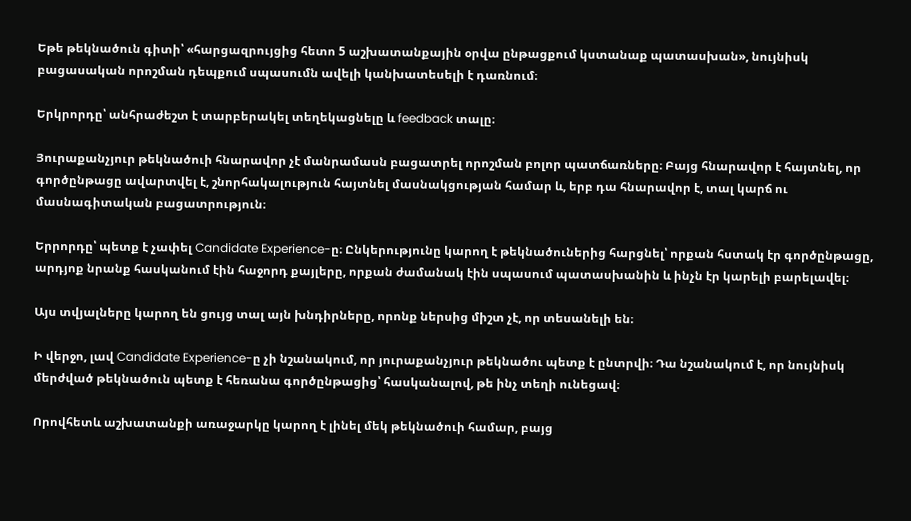Եթե թեկնածուն գիտի՝ «հարցազրույցից հետո 5 աշխատանքային օրվա ընթացքում կստանաք պատասխան», նույնիսկ բացասական որոշման դեպքում սպասումն ավելի կանխատեսելի է դառնում։

Երկրորդը՝ անհրաժեշտ է տարբերակել տեղեկացնելը և feedback տալը։

Յուրաքանչյուր թեկնածուի հնարավոր չէ մանրամասն բացատրել որոշման բոլոր պատճառները։ Բայց հնարավոր է հայտնել, որ գործընթացը ավարտվել է, շնորհակալություն հայտնել մասնակցության համար և, երբ դա հնարավոր է, տալ կարճ ու մասնագիտական բացատրություն։

Երրորդը՝ պետք է չափել Candidate Experience-ը։ Ընկերությունը կարող է թեկնածուներից հարցնել՝ որքան հստակ էր գործընթացը, արդյոք նրանք հասկանում էին հաջորդ քայլերը, որքան ժամանակ էին սպասում պատասխանին և ինչն էր կարելի բարելավել։

Այս տվյալները կարող են ցույց տալ այն խնդիրները, որոնք ներսից միշտ չէ, որ տեսանելի են։

Ի վերջո, լավ Candidate Experience-ը չի նշանակում, որ յուրաքանչյուր թեկնածու պետք է ընտրվի։ Դա նշանակում է, որ նույնիսկ մերժված թեկնածուն պետք է հեռանա գործընթացից՝ հասկանալով, թե ինչ տեղի ունեցավ։

Որովհետև աշխատանքի առաջարկը կարող է լինել մեկ թեկնածուի համար, բայց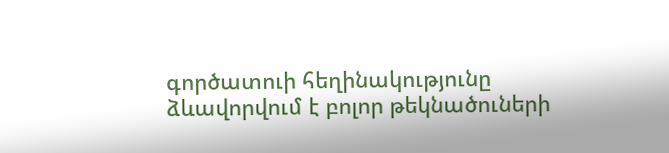գործատուի հեղինակությունը ձևավորվում է բոլոր թեկնածուների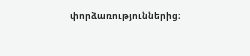փորձառություններից։